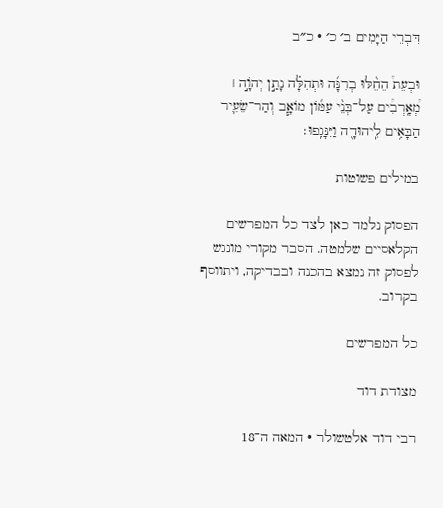דִּבְרֵי הַיָּמִים ב׳ כ׳ · כ״ב

וּבְעֵת֩ הֵחֵ֨לּוּ בְרִנָּ֜ה וּתְהִלָּ֗ה נָתַ֣ן יְהֹוָ֣ה ׀ מְ֠אָֽרְבִ֠ים עַל־בְּנֵ֨י עַמּ֜וֹן מוֹאָ֧ב וְהַר־שֵׂעִ֛יר הַבָּאִ֥ים לִֽיהוּדָ֖ה וַיִּנָּגֵֽפוּ׃

במילים פשוטות

הפסוק נלמד כאן לצד כל המפרשים הקלאסיים שלמטה. הסבר מקורי מונגש לפסוק זה נמצא בהכנה ובבדיקה, ויתווסף בקרוב.

כל המפרשים

מצודת דוד

רבי דוד אלטשולר · המאה ה־18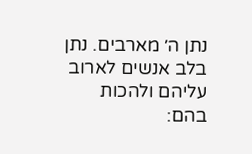נתן ה׳ מארבים. נתן בלב אנשים לארוב עליהם ולהכות בהם: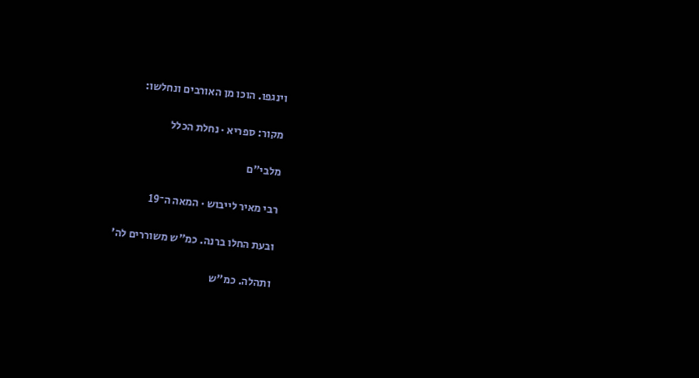וינגפו. הוכו מן האורבים ונחלשו:

מקור: ספריא · נחלת הכלל

מלבי״ם

רבי מאיר לייבוש · המאה ה־19

ובעת החלו ברנה. כמ"ש משוררים לה'

ותהלה. כמ"ש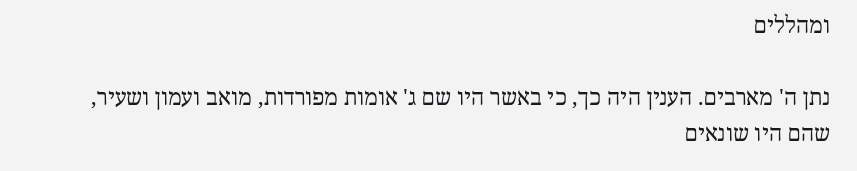ומהללים

נתן ה' מארבים. הענין היה כך, כי באשר היו שם ג' אומות מפורדות, מואב ועמון ושעיר, שהם היו שונאים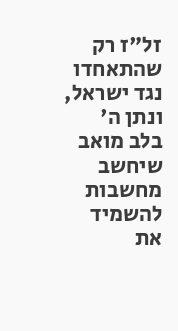זל"ז רק שהתאחדו נגד ישראל, ונתן ה' בלב מואב שיחשב מחשבות להשמיד את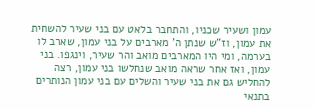עמון ושעיר שכניו, והתחבר בלאט עם בני שעיר להשחית את עמון, וז"ש שנתן ה' מארבים על בני עמון, שארב לו בערמה, ומי היו המארבים מואב והר שעיר, וינגפו. בני עמון, ואז אחר שראה מואב שנחלשו בני עמון, רצה להחליש גם את בני שעיר והשלים עם בני עמון הנותרים בתנאי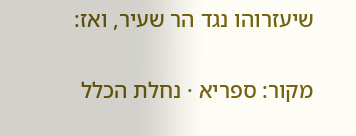שיעזרוהו נגד הר שעיר, ואז:

מקור: ספריא · נחלת הכלל